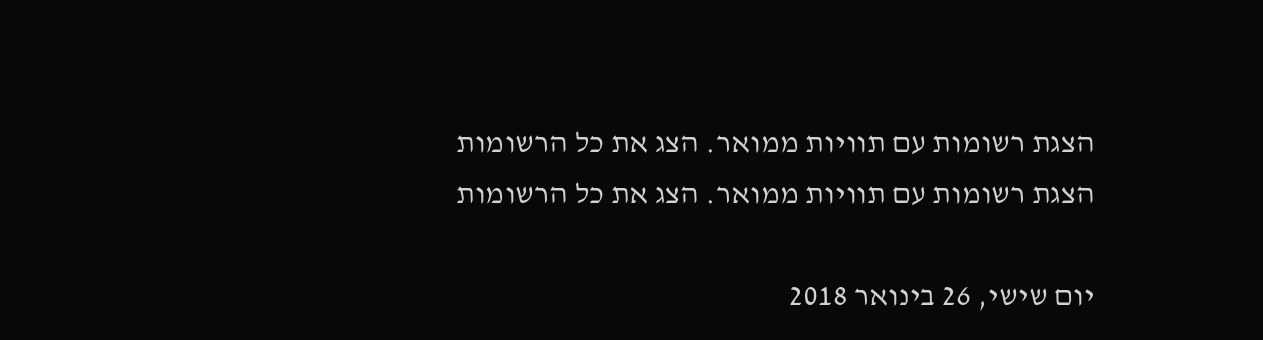הצגת רשומות עם תוויות ממואר. הצג את כל הרשומות
הצגת רשומות עם תוויות ממואר. הצג את כל הרשומות

יום שישי, 26 בינואר 2018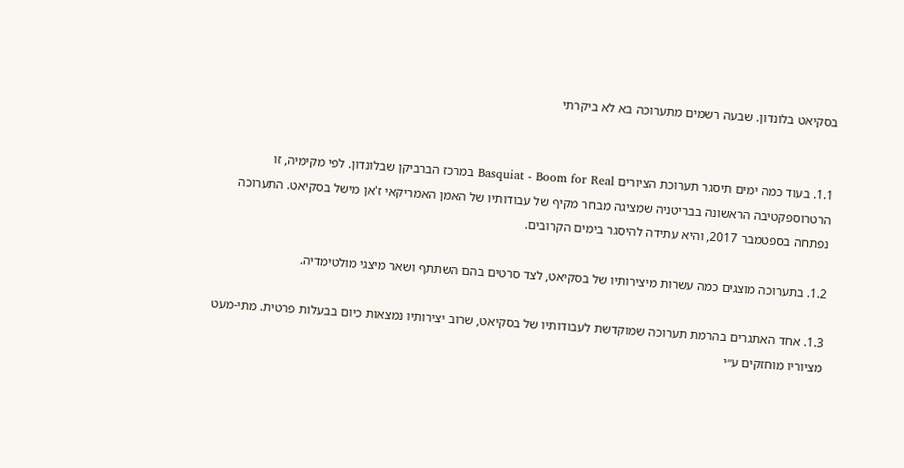בסקיאט בלונדון. שבעה רשמים מתערוכה בא לא ביקרתי


1.1. בעוד כמה ימים תיסגר תערוכת הציורים Basquiat - Boom for Real במרכז הברביקן שבלונדון. לפי מקימיה, זו הרטרוספקטיבה הראשונה בבריטניה שמציגה מבחר מקיף של עבודותיו של האמן האמריקאי ז'אן מישל בסקיאט. התערוכה נפתחה בספטמבר 2017, והיא עתידה להיסגר בימים הקרובים.

1.2. בתערוכה מוצגים כמה עשרות מיצירותיו של בסקיאט, לצד סרטים בהם השתתף ושאר מיצגי מולטימדיה.

1.3. אחד האתגרים בהרמת תערוכה שמוקדשת לעבודותיו של בסקיאט, שרוב יצירותיו נמצאות כיום בבעלות פרטית. מתי-מעט מציוריו מוחזקים ע״י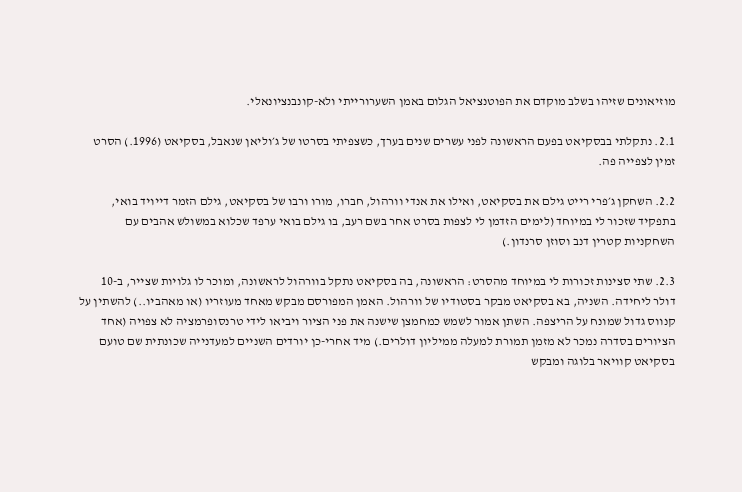מוזיאונים שזיהו בשלב מוקדם את הפוטנציאל הגלום באמן השערורייתי ולא-קונבנציונאלי.

2.1. נתקלתי בבסקיאט בפעם הראשונה לפני עשרים שנים בערך, כשצפיתי בסרטו של ג׳וליאן שנאבל, בסקיאט (1996.) הסרט זמין לצפייה פה.

2.2. השחקן ג׳פרי רייט גילם את בסקיאט, ואילו את אנדי וורהול, חברו, מורו ורבו של בסקיאט, גילם הזמר דייויד בואי, בתפקיד שזכור לי במיוחד (לימים הזדמן לי לצפות בסרט אחר בשם רעב, בו גילם בואי ערפד שכלוא במשולש אהבים עם השחקניות קטרין דנב וסוזן סרנדון.)

2.3. שתי סצינות זכורות לי במיוחד מהסרט: הראשונה, בה בסקיאט נתקל בוורהול לראשונה, ומוכר לו גלויות שצייר, ב-10 דולר ליחידה. השניה, בא בסקיאט מבקר בסטודיו של וורהול. האמן המפורסם מבקש מאחד מעוזריו (או מאהביו..) להשתין על קנווס גדול שמונח על הריצפה. השתן אמור לשמש כמחמצן שישנה את פני הציור ויביאו לידי טרנסופרמציה לא צפויה (אחד הציורים בסדרה נמכר לא מזמן תמורת למעלה ממיליון דולרים.) מיד אחרי-כן יורדים השניים למעדנייה שכונתית שם טועם בסקיאט קוויאר בלוגה ומבקש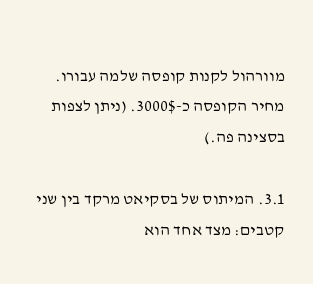מוורהול לקנות קופסה שלמה עבורו. מחיר הקופסה כ-3000$. (ניתן לצפות בסצינה פה.)

3.1. המיתוס של בסקיאט מרקד בין שני קטבים: מצד אחד הוא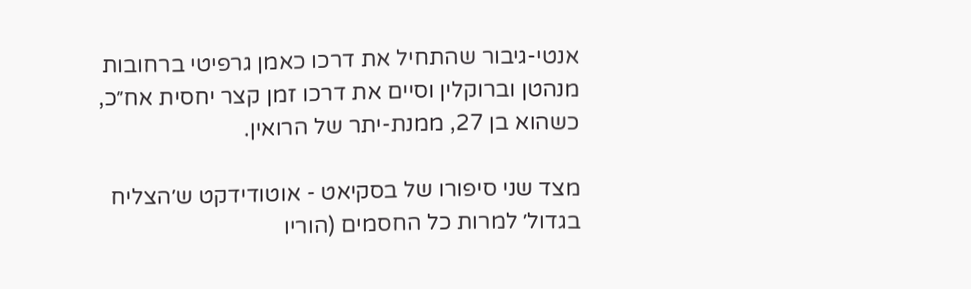אנטי-גיבור שהתחיל את דרכו כאמן גרפיטי ברחובות מנהטן וברוקלין וסיים את דרכו זמן קצר יחסית אח״כ, כשהוא בן 27, ממנת-יתר של הרואין.

מצד שני סיפורו של בסקיאט - אוטודידקט ש׳הצליח בגדול׳ למרות כל החסמים (הוריו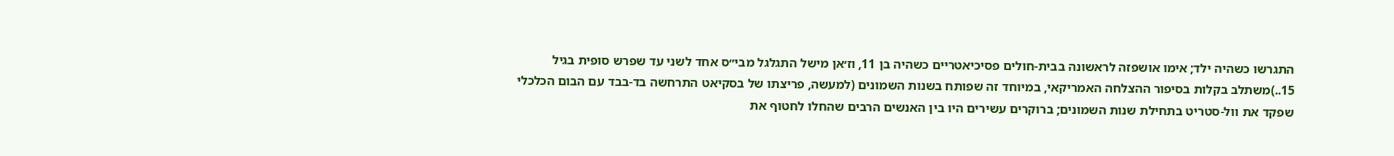התגרשו כשהיה ילד; אימו אושפזה לראשונה בבית-חולים פסיכיאטריים כשהיה בן 11, וז׳אן מישל התגלגל מבי״ס אחד לשני עד שפרש סופית בגיל 15..)משתלב בקלות בסיפור ההצלחה האמריקאי, במיוחד זה שפותח בשנות השמונים (למעשה, פריצתו של בסקיאט התרחשה בד-בבד עם הבום הכלכלי שפקד את וול-סטריט בתחילת שנות השמונים; ברוקרים עשירים היו בין האנשים הרבים שהחלו לחטוף את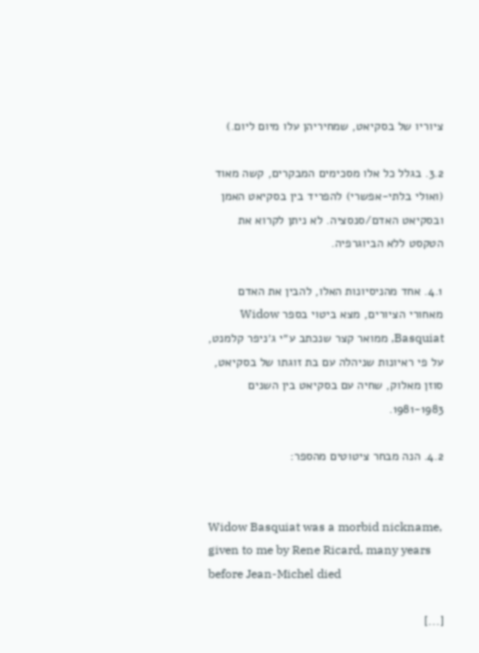ציוריו של בסקיאט, שמחיריהן עלו מיום ליום.)

3.2. בגלל כל אלו מסכימים המבקרים, קשה מאוד (ואולי בלתי-אפשרי) להפריד בין בסקיאט האמן ובסקיאט האדם/סנסציה. לא ניתן לקרוא את הטקסט ללא הביוגרפיה.

4.1. אחד מהניסיונות האלו, להבין את האדם מאחורי הציורים, מצא ביטוי בספר Widow Basquiat, ממואר קצר שנכתב ע״י ג׳ניפר קלמנט, על פי ראיונות שניהלה עם בת זוגתו של בסקיאט, סוזן מאלוק, שחיה עם בסקיאט בין השנים 1981-1983.

4.2. הנה מבחר ציטוטים מהספר:


Widow Basquiat was a morbid nickname, given to me by Rene Ricard, many years before Jean-Michel died

[...]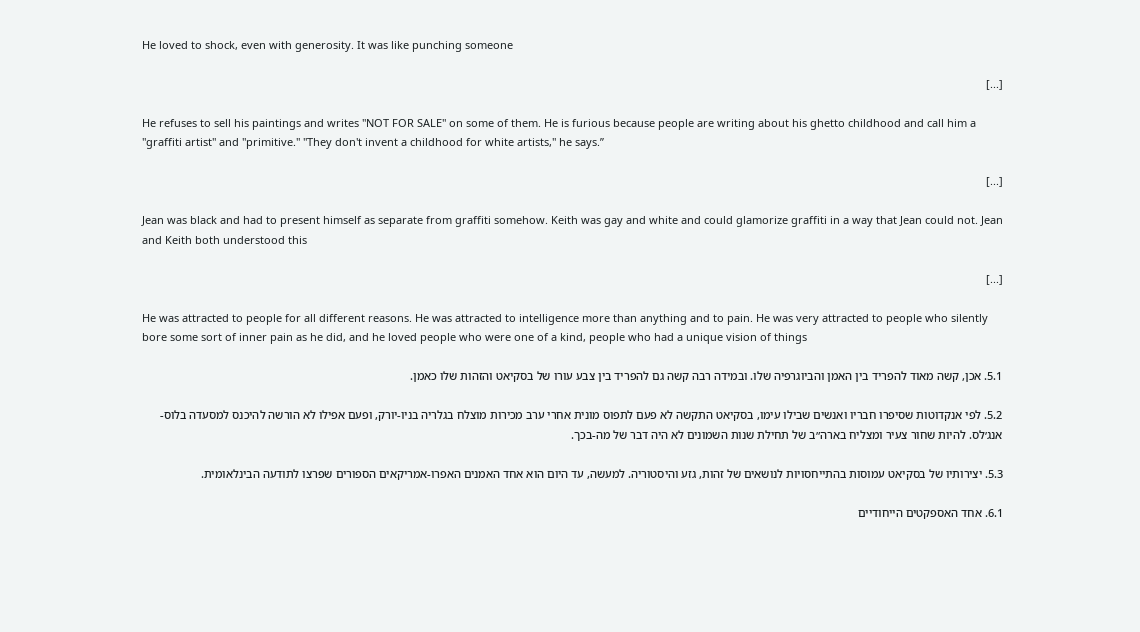He loved to shock, even with generosity. It was like punching someone

[...]

He refuses to sell his paintings and writes "NOT FOR SALE" on some of them. He is furious because people are writing about his ghetto childhood and call him a "graffiti artist" and "primitive." "They don't invent a childhood for white artists," he says.”

[...]

Jean was black and had to present himself as separate from graffiti somehow. Keith was gay and white and could glamorize graffiti in a way that Jean could not. Jean and Keith both understood this

[...]

He was attracted to people for all different reasons. He was attracted to intelligence more than anything and to pain. He was very attracted to people who silently bore some sort of inner pain as he did, and he loved people who were one of a kind, people who had a unique vision of things

5.1. אכן, קשה מאוד להפריד בין האמן והביוגרפיה שלו. ובמידה רבה קשה גם להפריד בין צבע עורו של בסקיאט והזהות שלו כאמן.

5.2. לפי אנקדוטות שסיפרו חבריו ואנשים שבילו עימו, בסקיאט התקשה לא פעם לתפוס מונית אחרי ערב מכירות מוצלח בגלריה בניו-יורק, ופעם אפילו לא הורשה להיכנס למסעדה בלוס-אנג׳לס. להיות שחור צעיר ומצליח בארה״ב של תחילת שנות השמונים לא היה דבר של מה-בכך.

5.3. יצירותיו של בסקיאט עמוסות בהתייחסויות לנושאים של זהות, גזע והיסטוריה. למעשה, עד היום הוא אחד האמנים האפרו-אמריקאים הספורים שפרצו לתודעה הבינלאומית.

6.1. אחד האספקטים הייחודיים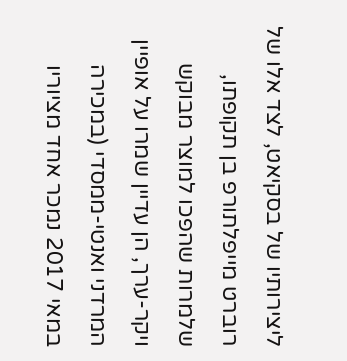ליצירותיו של בסקיאט, לצד אלו של רוברט מייפלתורפ בן תקופתו, שלמרות שהפכו למוצר מבוקש ויקר-ערך, הן עדיין שמרו על אופיין המרדני ואנטי-ממסדי (במכירה במאי 2017 נמכר אחד מציוריו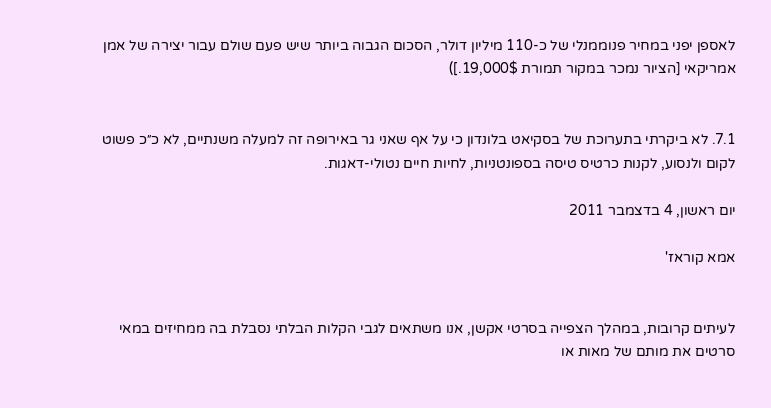לאספן יפני במחיר פנוממנלי של כ-110 מיליון דולר, הסכום הגבוה ביותר שיש פעם שולם עבור יצירה של אמן אמריקאי [הציור נמכר במקור תמורת 19,000$.])


7.1. לא ביקרתי בתערוכת של בסקיאט בלונדון כי על אף שאני גר באירופה זה למעלה משנתיים, לא כ״כ פשוט לקום ולנסוע, לקנות כרטיס טיסה בספונטניות, לחיות חיים נטולי-דאגות.

יום ראשון, 4 בדצמבר 2011

אמא קוראז'


לעיתים קרובות, במהלך הצפייה בסרטי אקשן, אנו משתאים לגבי הקלות הבלתי נסבלת בה ממחיזים במאי סרטים את מותם של מאות או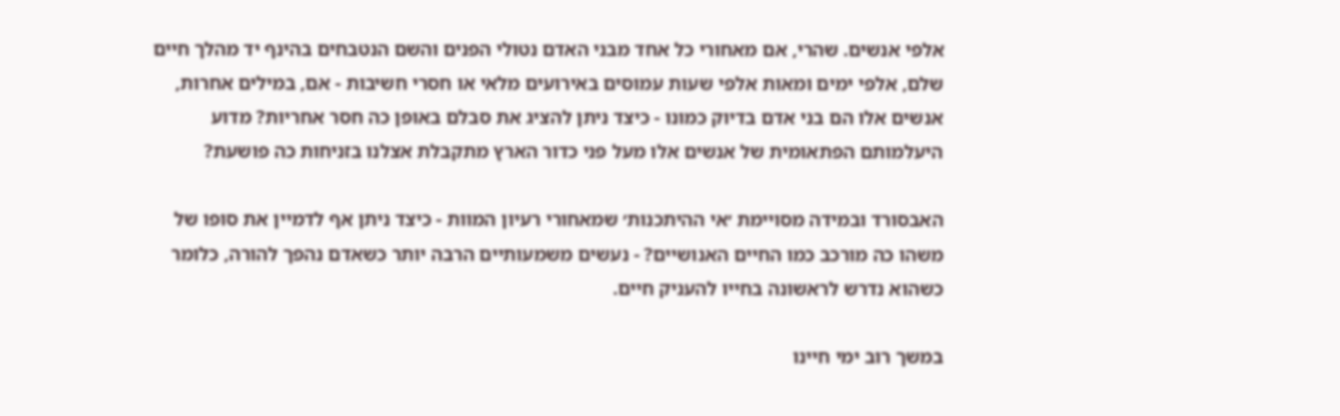אלפי אנשים. שהרי, אם מאחורי כל אחד מבני האדם נטולי הפנים והשם הנטבחים בהינף יד מהלך חיים שלם, אלפי ימים ומאות אלפי שעות עמוסים באירועים מלאי או חסרי חשיבות - אם, במילים אחרות, אנשים אלו הם בני אדם בדיוק כמונו - כיצד ניתן להציג את סבלם באופן כה חסר אחריות? מדוע היעלמותם הפתאומית של אנשים אלו מעל פני כדור הארץ מתקבלת אצלנו בזניחות כה פושעת?

האבסורד ובמידה מסויימת ׳אי ההיתכנות׳ שמאחורי רעיון המוות - כיצד ניתן אף לדמיין את סופו של משהו כה מורכב כמו החיים האנושיים? - נעשים משמעותיים הרבה יותר כשאדם נהפך להורה, כלומר כשהוא נדרש לראשונה בחייו להעניק חיים.

במשך רוב ימי חיינו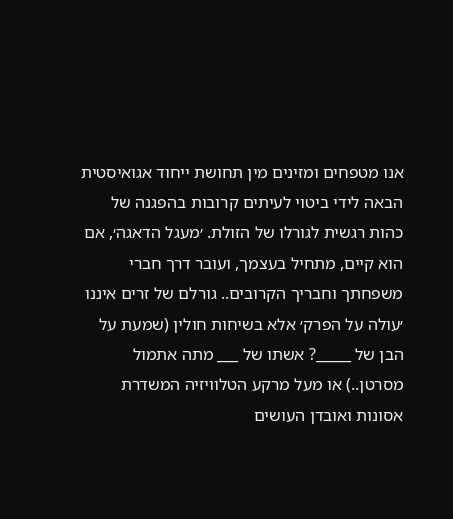אנו מטפחים ומזינים מין תחושת ייחוד אגואיסטית הבאה לידי ביטוי לעיתים קרובות בהפגנה של כהות רגשית לגורלו של הזולת. ׳מעגל הדאגה׳, אם הוא קיים, מתחיל בעצמך, ועובר דרך חברי משפחתך וחבריך הקרובים.. גורלם של זרים איננו ׳עולה על הפרק׳ אלא בשיחות חולין (שמעת על הבן של _____? אשתו של ___ מתה אתמול מסרטן..) או מעל מרקע הטלוויזיה המשדרת אסונות ואובדן העושים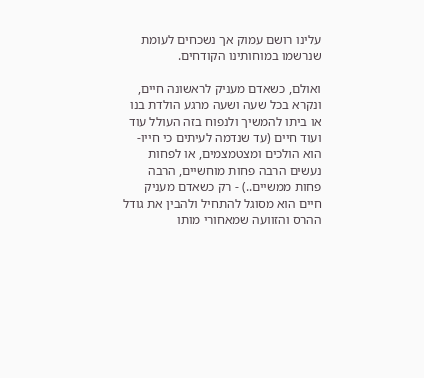עלינו רושם עמוק אך נשכחים לעומת שנרשמו במוחותינו הקודחים.

ואולם, כשאדם מעניק לראשונה חיים, ונקרא בכל שעה ושעה מרגע הולדת בנו או ביתו להמשיך ולנפוח בזה העולל עוד ועוד חיים (עד שנדמה לעיתים כי חייו-הוא הולכים ומצטמצמים, או לפחות נעשים הרבה פחות מוחשיים, הרבה פחות ממשיים..) - רק כשאדם מעניק חיים הוא מסוגל להתחיל ולהבין את גודל ההרס והזוועה שמאחורי מותו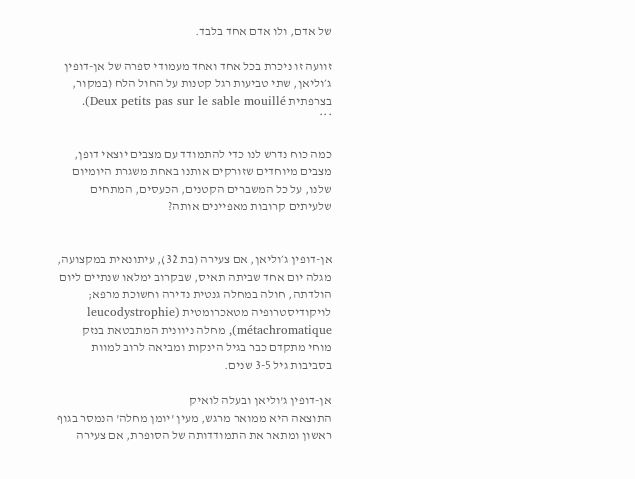של אדם, ולו אדם אחד בלבד.

זוועה זו ניכרת בכל אחד ואחד מעמודי ספרה של אן-דופין ג׳וליאן, שתי טביעות רגל קטנות על החול הלח (במקור, בצרפתית Deux petits pas sur le sable mouillé).
***

כמה כוח נדרש לנו כדי להתמודד עם מצבים יוצאי דופן, מצבים מיוחדים שזורקים אותנו באחת משגרת היומיום שלנו, על כל המשברים הקטנים, הכעסים, המתחים שלעיתים קרובות מאפיינים אותה?


אן-דופין ג׳וליאן, אם צעירה (בת 32), עיתונאית במקצועה, מגלה יום אחד שביתה תאיס, שבקרוב ימלאו שנתיים ליום הולדתה, חולה במחלה גנטית נדירה וחשוכת מרפא; לויקודיסטרופיה מטאכרומטית (leucodystrophie métachromatique), מחלה ניוונית המתבטאת בנזק מוחי מתקדם כבר בגיל הינקות ומביאה לרוב למוות בסביבות גיל 3-5 שנים.

אן-דופין ג'וליאן ובעלה לואיק
התוצאה היא ממואר מרגש, מעין 'יומן מחלה' הנמסר בגוף ראשון ומתאר את התמודדותה של הסופרת, אם צעירה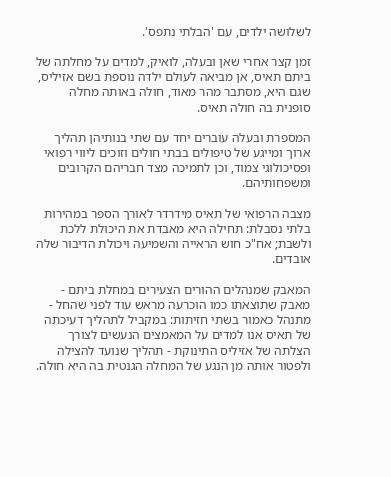לשלושה ילדים, עם 'הבלתי נתפס'.

זמן קצר אחרי שאן ובעלה, לואיק, למדים על מחלתה של ביתם תאיס, אן מביאה לעולם ילדה נוספת בשם אזיליס, שגם היא, מסתבר מהר מאוד, חולה באותה מחלה סופנית בה חולה תאיס.

המספרת ובעלה עוברים יחד עם שתי בנותיהן תהליך ארוך ומייגע של טיפולים בבתי חולים וזוכים ליווי רפואי ופסיכולוגי צמוד, וכן לתמיכה מצד חבריהם הקרובים ומשפחותיהם.

מצבה הרפואי של תאיס מידרדר לאורך הספר במהירות בלתי נסבלת: תחילה היא מאבדת את היכולת ללכת ולשבת; אח"כ חוש הראייה והשמיעה ויכולת הדיבור שלה אובדים.

המאבק שמנהלים ההורים הצעירים במחלת ביתם - מאבק שתוצאתו כמו הוכרעה מראש עוד לפני שהחל - מתנהל כאמור בשתי חזיתות: במקביל לתהליך דעיכתה של תאיס אנו למדים על המאמצים הנעשים לצורך הצלתה של אזיליס התינוקת - תהליך שנועד להצילה ולפטור אותה מן הנגע של המחלה הגנטית בה היא חולה.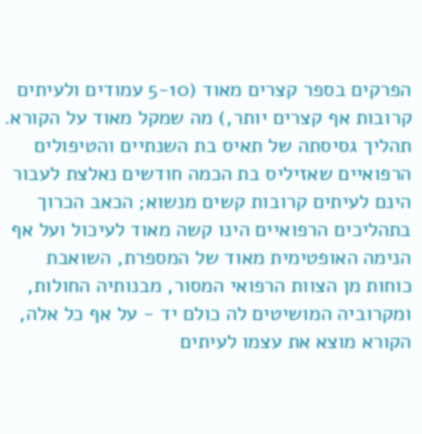הפרקים בספר קצרים מאוד (5-10 עמודים ולעיתים קרובות אף קצרים יותר,) מה שמקל מאוד על הקורא. תהליך גסיסתה של תאיס בת השנתיים והטיפולים הרפואיים שאזיליס בת הכמה חודשים נאלצת לעבור הינם לעיתים קרובות קשים מנשוא; הכאב הכרוך בתהליכים הרפואיים הינו קשה מאוד לעיכול ועל אף הנימה האופטימית מאוד של המספרת, השואבת כוחות מן הצוות הרפואי המסור, מבנותיה החולות, ומקרוביה המושיטים לה כולם יד - על אף כל אלה, הקורא מוצא את עצמו לעיתים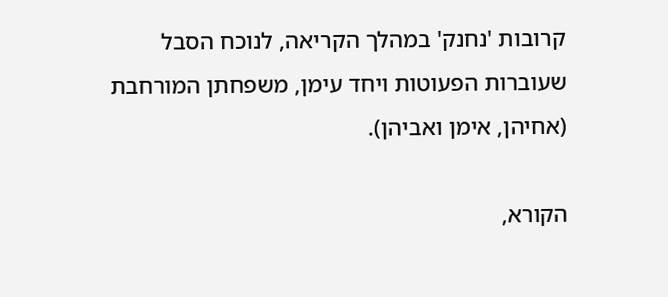קרובות 'נחנק' במהלך הקריאה, לנוכח הסבל שעוברות הפעוטות ויחד עימן, משפחתן המורחבת (אחיהן, אימן ואביהן).

הקורא,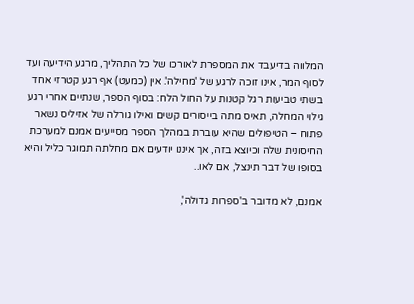המלווה בדיעבד את המספרת לאורכו של כל התהליך, מרגע הידיעה ועד לסוף המר, אינו זוכה לרגע של 'מחילה'. אין (כמעט) אף רגע קטרזי אחד בשתי טביעות רגל קטנות על החול הלח: בסוף הספר, שנתיים אחרי רגע גילוי המחלה, תאיס מתה בייסורים קשים ואילו גורלה של אזיליס נשאר פתוח – הטיפולים שהיא עוברת במהלך הספר מסייעים אמנם למערכת החיסונית שלה וכיוצא בזה, אך איננו יודעים אם מחלתה תמוגר כליל והיא בסופו של דבר תינצל, אם לאו..

אמנם, לא מדובר ב'ספרות גדולה',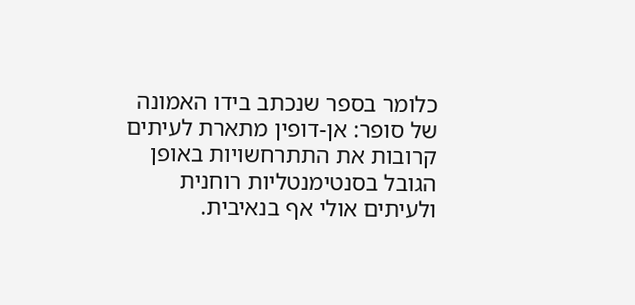כלומר בספר שנכתב בידו האמונה של סופר: אן-דופין מתארת לעיתים קרובות את התתרחשויות באופן הגובל בסנטימנטליות רוחנית ולעיתים אולי אף בנאיבית.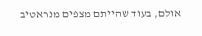אולם, בעוד שהייתם מצפים מנראטיב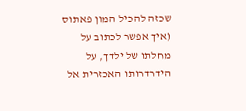שכזה להכיל המון פאתוס (איך אפשר לכתוב על מחלתו של ילדך, על הידרדרותו האכזרית אל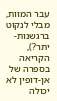עבר המוות, מבלי לנקוט ברגשנות-יתר?), הקריאה בספרה של אן-דופין לא יכולה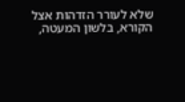שלא לעורר הזדהות אצל הקורא, בלשון המעטה,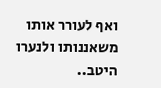ואף לעורר אותו משאננותו ולנערו היטב..